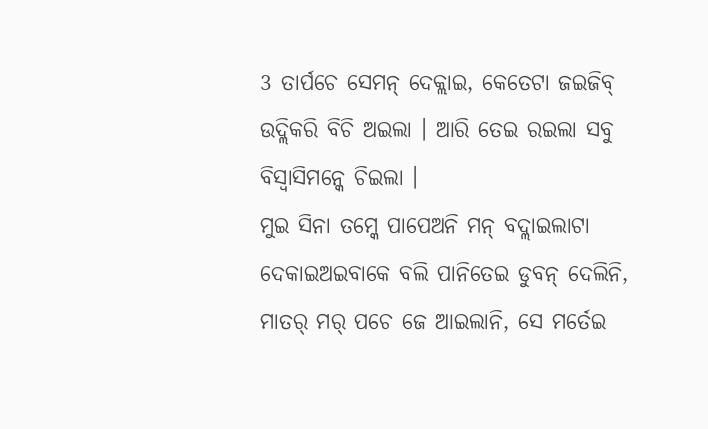3 ତାର୍ପଚେ ସେମନ୍ ଦେକ୍ଲାଇ, କେତେଟା ଜଇଜିବ୍ ଉଦ୍ଲିକରି ବିଚି ଅଇଲା । ଆରି ତେଇ ରଇଲା ସବୁ ବିସ୍ବାସିମନ୍କେ ଚିଇଲା ।
ମୁଇ ସିନା ତମ୍କେ ପାପେଅନି ମନ୍ ବଦ୍ଲାଇଲାଟା ଦେକାଇଅଇବାକେ ବଲି ପାନିତେଇ ଡୁବନ୍ ଦେଲିନି, ମାତର୍ ମର୍ ପଚେ ଜେ ଆଇଲାନି, ସେ ମର୍ତେଇ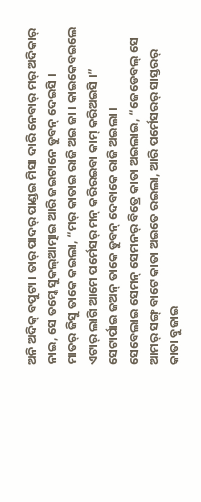ଅନି ଅଦିକ୍ ବପୁଟା । ତାର୍ ପାଦର୍ ପାଣ୍ଡଇ ମିସା ଦାରି ନେବାର୍ ମର୍ ଅଦିକାର୍ ନାଇ, ସେ ତମ୍କେ ସୁକଲ୍ଆତ୍ମାଇ ଆରି ଜଇଟାନେ ଡୁବନ୍ ଦେଇସି ।
ମାତର୍ ଜିସୁ ତାକେ କଇଲା, “ମର୍ କାତାଇ ରାଜି ଅଇ ଜା । କାଇକେବଇଲେ ଏଟାର୍ ଲାଗି ଆମେ ପର୍ମେସର୍ ମନ୍ କରିରଇବା କାମ୍ କରିଅଇସି ।” ସେଟାର୍ପାଇ ଜଅନ୍ ତାକେ ଡୁବନ୍ ଦେବାକେ ରାଜି ଅଇଲା ।
ସେବେଲାଇ ସେମନ୍ ସେମନର୍ ବିତ୍ରେ କାତା ଅଇଲାଇ, “ଜେଡେବଲ୍ ସେ ଆମର୍ ସଙ୍ଗ୍ ବାଟେ କାତା ଅଇତେ ରଇଲା, ଆରି ପର୍ମେସରର୍ ସାସ୍ତରର୍ କାତା ବୁଜାଇ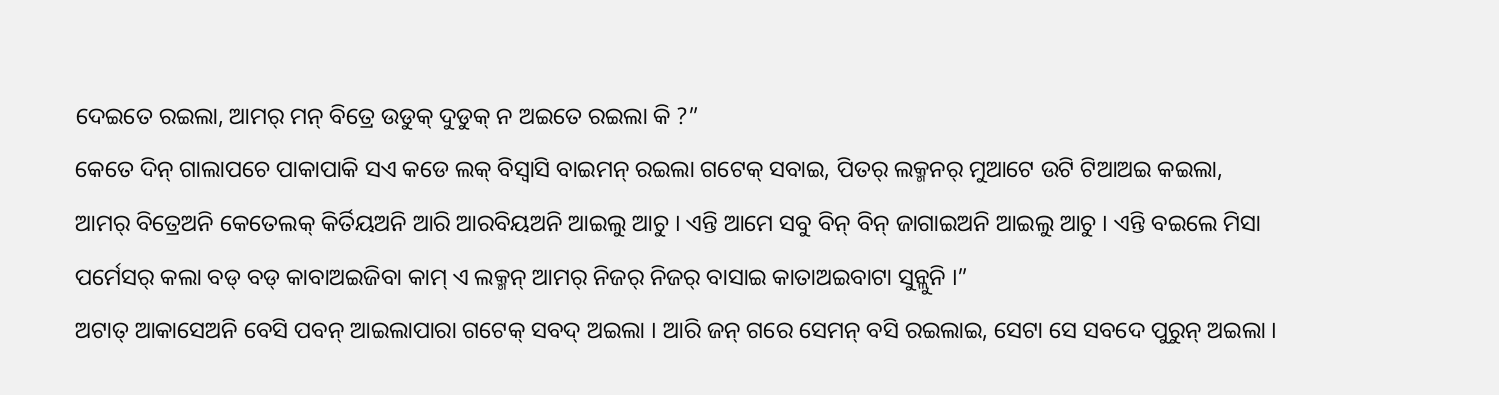ଦେଇତେ ରଇଲା, ଆମର୍ ମନ୍ ବିତ୍ରେ ଉଡୁକ୍ ଦୁଡୁକ୍ ନ ଅଇତେ ରଇଲା କି ?”
କେତେ ଦିନ୍ ଗାଲାପଚେ ପାକାପାକି ସଏ କଡେ ଲକ୍ ବିସ୍ବାସି ବାଇମନ୍ ରଇଲା ଗଟେକ୍ ସବାଇ, ପିତର୍ ଲକ୍ମନର୍ ମୁଆଟେ ଉଟି ଟିଆଅଇ କଇଲା,
ଆମର୍ ବିତ୍ରେଅନି କେତେଲକ୍ କିର୍ତିୟଅନି ଆରି ଆରବିୟଅନି ଆଇଲୁ ଆଚୁ । ଏନ୍ତି ଆମେ ସବୁ ବିନ୍ ବିନ୍ ଜାଗାଇଅନି ଆଇଲୁ ଆଚୁ । ଏନ୍ତି ବଇଲେ ମିସା ପର୍ମେସର୍ କଲା ବଡ୍ ବଡ୍ କାବାଅଇଜିବା କାମ୍ ଏ ଲକ୍ମନ୍ ଆମର୍ ନିଜର୍ ନିଜର୍ ବାସାଇ କାତାଅଇବାଟା ସୁନ୍ଲୁନି ।”
ଅଟାତ୍ ଆକାସେଅନି ବେସି ପବନ୍ ଆଇଲାପାରା ଗଟେକ୍ ସବଦ୍ ଅଇଲା । ଆରି ଜନ୍ ଗରେ ସେମନ୍ ବସି ରଇଲାଇ, ସେଟା ସେ ସବଦେ ପୁରୁନ୍ ଅଇଲା ।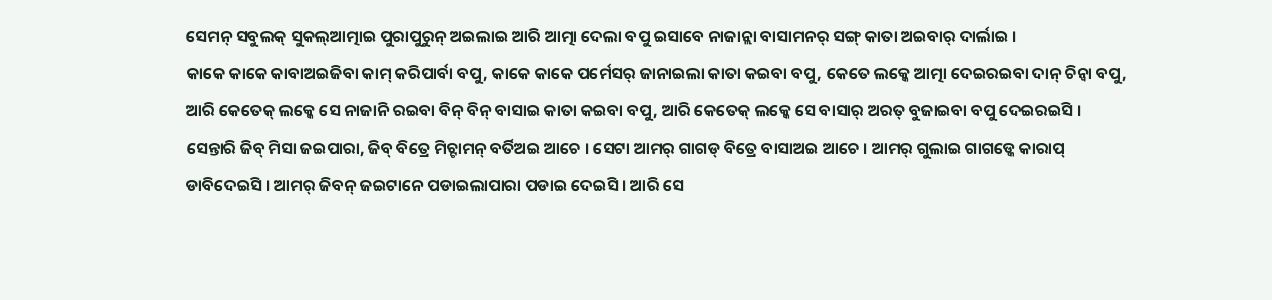ସେମନ୍ ସବୁଲକ୍ ସୁକଲ୍ଆତ୍ମାଇ ପୁରାପୁରୁନ୍ ଅଇଲାଇ ଆରି ଆତ୍ମା ଦେଲା ବପୁ ଇସାବେ ନାଜାନ୍ଲା ବାସାମନର୍ ସଙ୍ଗ୍ କାତା ଅଇବାର୍ ଦାର୍ଲାଇ ।
କାକେ କାକେ କାବାଅଇଜିବା କାମ୍ କରିପାର୍ବା ବପୁ, କାକେ କାକେ ପର୍ମେସର୍ ଜାନାଇଲା କାତା କଇବା ବପୁ, କେତେ ଲକ୍କେ ଆତ୍ମା ଦେଇରଇବା ଦାନ୍ ଚିନ୍ବା ବପୁ, ଆରି କେତେକ୍ ଲକ୍କେ ସେ ନାଜାନି ରଇବା ବିନ୍ ବିନ୍ ବାସାଇ କାତା କଇବା ବପୁ, ଆରି କେତେକ୍ ଲକ୍କେ ସେ ବାସାର୍ ଅରତ୍ ବୁଜାଇବା ବପୁ ଦେଇରଇସି ।
ସେନ୍ତାରି ଜିବ୍ ମିସା ଜଇପାରା, ଜିବ୍ ବିତ୍ରେ ମିଚ୍ଟାମନ୍ ବର୍ତିଅଇ ଆଚେ । ସେଟା ଆମର୍ ଗାଗଡ୍ ବିତ୍ରେ ବାସାଅଇ ଆଚେ । ଆମର୍ ଗୁଲାଇ ଗାଗଡ୍କେ କାରାପ୍ ଡାବିଦେଇସି । ଆମର୍ ଜିବନ୍ ଜଇଟାନେ ପଡାଇଲାପାରା ପଡାଇ ଦେଇସି । ଆରି ସେ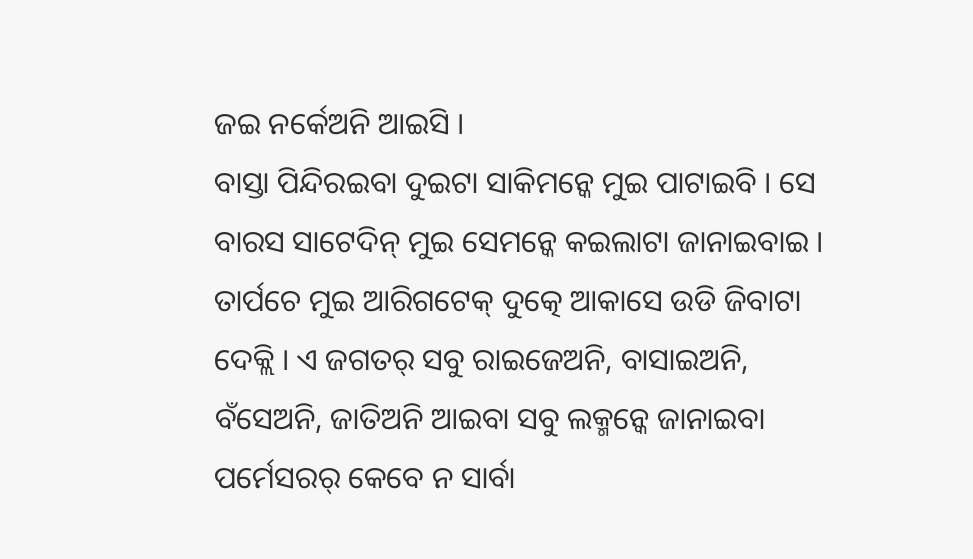ଜଇ ନର୍କେଅନି ଆଇସି ।
ବାସ୍ତା ପିନ୍ଦିରଇବା ଦୁଇଟା ସାକିମନ୍କେ ମୁଇ ପାଟାଇବି । ସେ ବାରସ ସାଟେଦିନ୍ ମୁଇ ସେମନ୍କେ କଇଲାଟା ଜାନାଇବାଇ ।
ତାର୍ପଚେ ମୁଇ ଆରିଗଟେକ୍ ଦୁତ୍କେ ଆକାସେ ଉଡି ଜିବାଟା ଦେକ୍ଲି । ଏ ଜଗତର୍ ସବୁ ରାଇଜେଅନି, ବାସାଇଅନି, ବଁସେଅନି, ଜାତିଅନି ଆଇବା ସବୁ ଲକ୍ମନ୍କେ ଜାନାଇବା ପର୍ମେସରର୍ କେବେ ନ ସାର୍ବା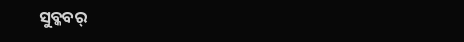ସୁବ୍କବର୍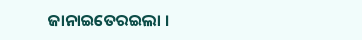ଜାନାଇତେରଇଲା ।